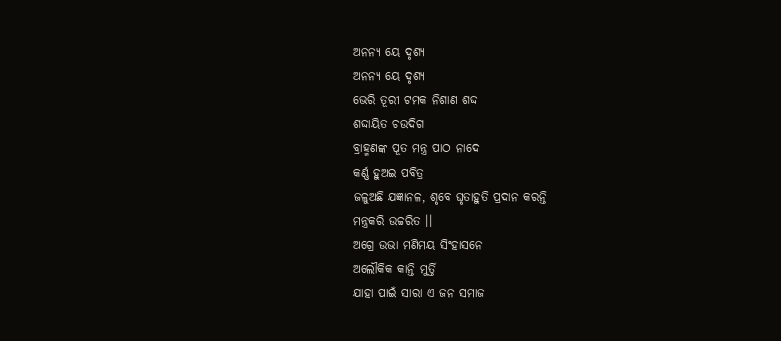ଅନନ୍ୟ ୟେ ଦୃଶ୍ୟ
ଅନନ୍ୟ ୟେ ଦୃଶ୍ୟ
ଭେରି ତୂରୀ ଟମକ ନିଶାଣ ଶଦ୍ଦ
ଶଦ୍ଦାୟିତ ଚଉଦିଗ
ବ୍ରାହ୍ମଣଙ୍କ ପୂତ ମନ୍ତ୍ର ପାଠ ନାଦେ
କର୍ଣ୍ଣ ହୁଅଇ ପବିତ୍ର
ଜଳୁଅଛି ଯଜ୍ଞାନଳ, ଶୃବେ ଘୃତାହୁତି ପ୍ରଦାନ କରନ୍ତି
ମନ୍ତ୍ରକରି ଉଚ୍ଚରିତ ।।
ଅଗ୍ରେ ଉଭା ମଣିମୟ ସିଂହାସନେ
ଅଲୌକିକ କାନ୍ତି ମୁର୍ତ୍ତି
ଯାହା ପାଇଁ ସାରା ଏ ଜନ ସମାଜ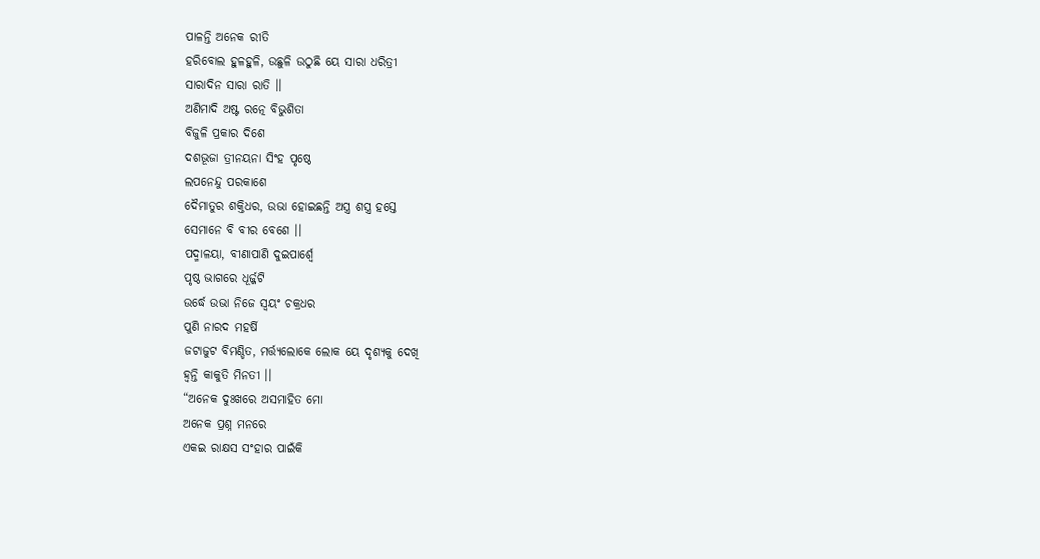ପାଳନ୍ତି ଅନେକ ରୀତି
ହରିବୋଲ ହୁଳହୁଳି, ଉଛୁଳି ଉଠୁଛି ୟେ ସାରା ଧରିତ୍ରୀ
ସାରାଦିନ ସାରା ରାତି ।।
ଅଣିମାଦି ଅଷ୍ଟ ରତ୍ନେ ବିଭୁଶିତା
ବିଜୁଳି ପ୍ରକାର ଦିଶେ
ଦଶଭୂଜା ତ୍ରୀନୟନା ସିଂହ ପୃଷ୍ଠେ
ଲପନେନ୍ଦୁ ପରକାଶେ
ଦୈମାତୁର ଶକ୍ତିଧର, ଉଭା ହୋଇଛନ୍ତି ଅସ୍ତ୍ର ଶସ୍ତ୍ର ହସ୍ତେ
ସେମାନେ ବି ବୀର ବେଶେ ।।
ପଦ୍ମାଳୟା, ବୀଣାପାଣି ଦୁଇପାର୍ଶ୍ଵେ
ପୃଷ୍ଠ ଭାଗରେ ଧୂର୍ଜ୍ଜଟି
ଉର୍ଦ୍ଧେ ଉଭା ନିଜେ ସ୍ଵୟଂ ଚକ୍ରଧର
ପୁଣି ନାରଦ ମହର୍ଷି
ଜଟାଜୁଟ ବିମଣ୍ଡିତ, ମର୍ତ୍ତ୍ୟଲୋକେ ଲୋକ ୟେ ଦୃଶ୍ୟକୁ ଦେଖି
ହ୍ଵନ୍ତି କାକୁତି ମିନତୀ ।।
“ଅନେକ ଦୁଃଖରେ ଅସମାହିତ ମୋ
ଅନେକ ପ୍ରଶ୍ନ ମନରେ
ଏକଇ ରାକ୍ଷସ ସଂହାର ପାଇଁକି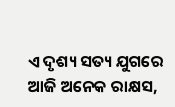ଏ ଦୃଶ୍ୟ ସତ୍ୟ ଯୁଗରେ
ଆଜି ଅନେକ ରାକ୍ଷସ,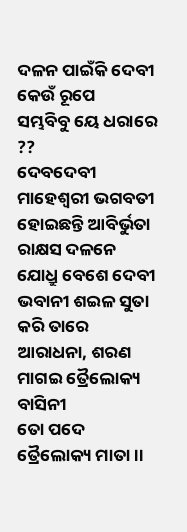ଦଳନ ପାଇଁକି ଦେବୀ କେଉଁ ରୂପେ
ସମ୍ଭବିବୁ ୟେ ଧରାରେ ??
ଦେବଦେବୀ ମାହେଶ୍ୱରୀ ଭଗବତୀ
ହୋଇଛନ୍ତି ଆବିର୍ଭୁତା
ରାକ୍ଷସ ଦଳନେ ଯୋଧ୍ରୁ ବେଶେ ଦେବୀ
ଭବାନୀ ଶଇଳ ସୁତା
କରି ତାରେ ଆରାଧନା, ଶରଣ ମାଗଇ ତ୍ରୈଲୋକ୍ୟ ବାସିନୀ
ତୋ ପଦେ ତ୍ରୈଲୋକ୍ୟ ମାତା ।।